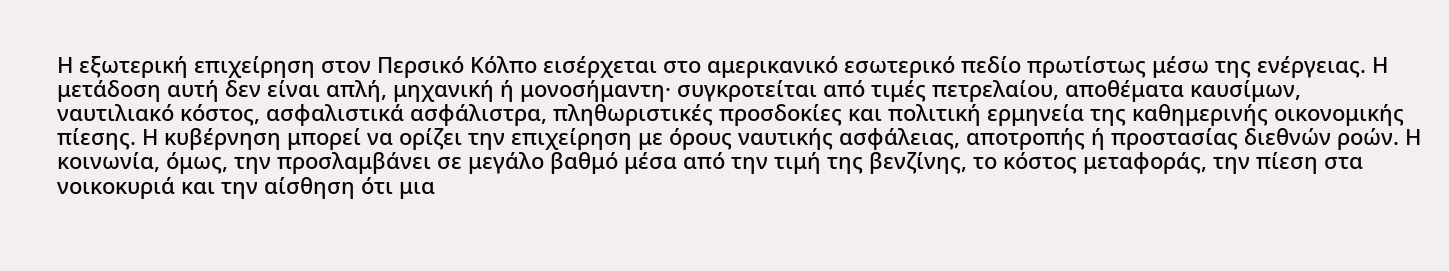Η εξωτερική επιχείρηση στον Περσικό Κόλπο εισέρχεται στο αμερικανικό εσωτερικό πεδίο πρωτίστως μέσω της ενέργειας. Η μετάδοση αυτή δεν είναι απλή, μηχανική ή μονοσήμαντη· συγκροτείται από τιμές πετρελαίου, αποθέματα καυσίμων, ναυτιλιακό κόστος, ασφαλιστικά ασφάλιστρα, πληθωριστικές προσδοκίες και πολιτική ερμηνεία της καθημερινής οικονομικής πίεσης. Η κυβέρνηση μπορεί να ορίζει την επιχείρηση με όρους ναυτικής ασφάλειας, αποτροπής ή προστασίας διεθνών ροών. Η κοινωνία, όμως, την προσλαμβάνει σε μεγάλο βαθμό μέσα από την τιμή της βενζίνης, το κόστος μεταφοράς, την πίεση στα νοικοκυριά και την αίσθηση ότι μια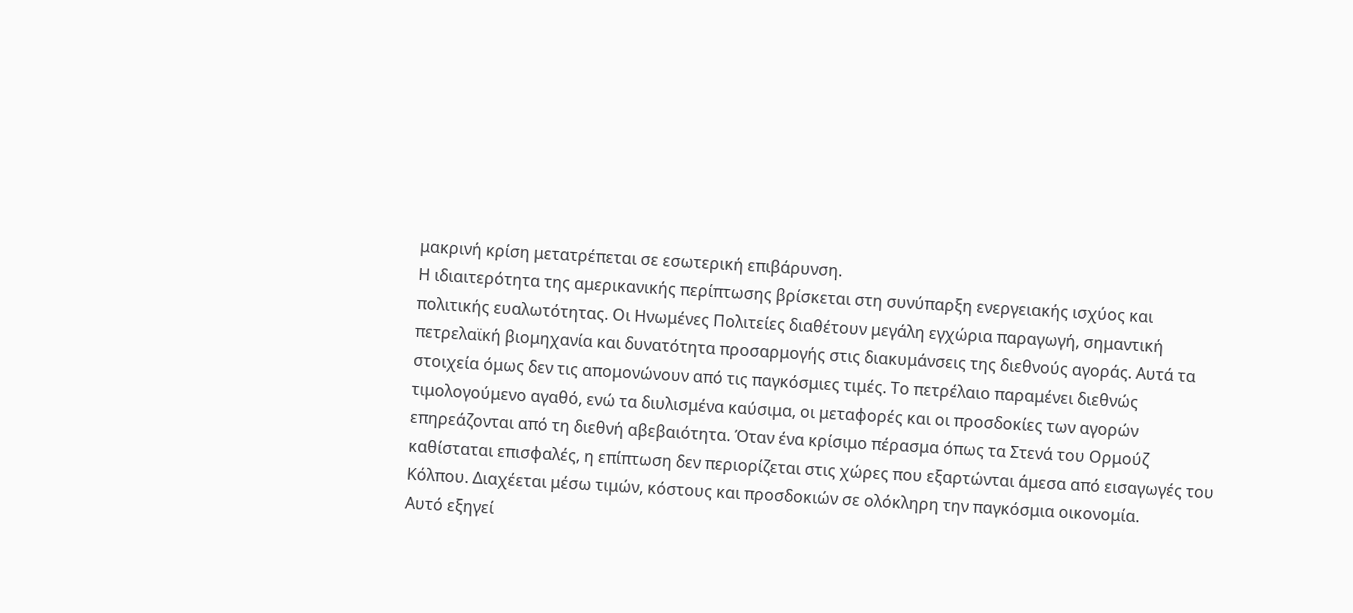μακρινή κρίση μετατρέπεται σε εσωτερική επιβάρυνση.
Η ιδιαιτερότητα της αμερικανικής περίπτωσης βρίσκεται στη συνύπαρξη ενεργειακής ισχύος και πολιτικής ευαλωτότητας. Οι Ηνωμένες Πολιτείες διαθέτουν μεγάλη εγχώρια παραγωγή, σημαντική πετρελαϊκή βιομηχανία και δυνατότητα προσαρμογής στις διακυμάνσεις της διεθνούς αγοράς. Αυτά τα στοιχεία όμως δεν τις απομονώνουν από τις παγκόσμιες τιμές. Το πετρέλαιο παραμένει διεθνώς τιμολογούμενο αγαθό, ενώ τα διυλισμένα καύσιμα, οι μεταφορές και οι προσδοκίες των αγορών επηρεάζονται από τη διεθνή αβεβαιότητα. Όταν ένα κρίσιμο πέρασμα όπως τα Στενά του Ορμούζ καθίσταται επισφαλές, η επίπτωση δεν περιορίζεται στις χώρες που εξαρτώνται άμεσα από εισαγωγές του Κόλπου. Διαχέεται μέσω τιμών, κόστους και προσδοκιών σε ολόκληρη την παγκόσμια οικονομία.
Αυτό εξηγεί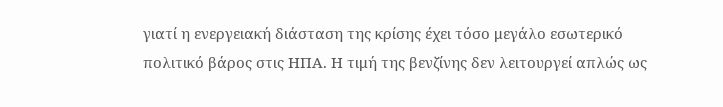γιατί η ενεργειακή διάσταση της κρίσης έχει τόσο μεγάλο εσωτερικό πολιτικό βάρος στις ΗΠΑ. Η τιμή της βενζίνης δεν λειτουργεί απλώς ως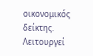οικονομικός δείκτης. Λειτουργεί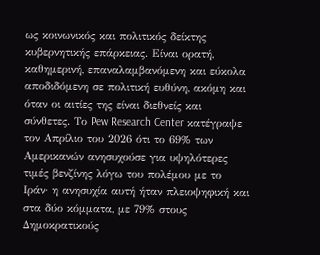ως κοινωνικός και πολιτικός δείκτης κυβερνητικής επάρκειας. Είναι ορατή, καθημερινή, επαναλαμβανόμενη και εύκολα αποδιδόμενη σε πολιτική ευθύνη, ακόμη και όταν οι αιτίες της είναι διεθνείς και σύνθετες. Το Pew Research Center κατέγραψε τον Απρίλιο του 2026 ότι το 69% των Αμερικανών ανησυχούσε για υψηλότερες τιμές βενζίνης λόγω του πολέμου με το Ιράν· η ανησυχία αυτή ήταν πλειοψηφική και στα δύο κόμματα, με 79% στους Δημοκρατικούς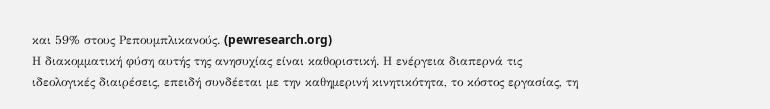και 59% στους Ρεπουμπλικανούς. (pewresearch.org)
Η διακομματική φύση αυτής της ανησυχίας είναι καθοριστική. Η ενέργεια διαπερνά τις ιδεολογικές διαιρέσεις, επειδή συνδέεται με την καθημερινή κινητικότητα, το κόστος εργασίας, τη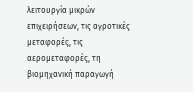λειτουργία μικρών επιχειρήσεων, τις αγροτικές μεταφορές, τις αερομεταφορές, τη βιομηχανική παραγωγή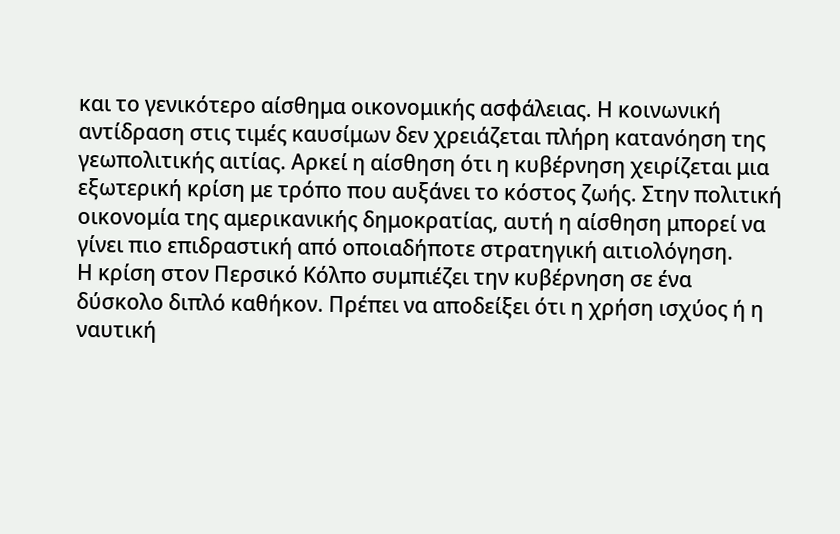και το γενικότερο αίσθημα οικονομικής ασφάλειας. Η κοινωνική αντίδραση στις τιμές καυσίμων δεν χρειάζεται πλήρη κατανόηση της γεωπολιτικής αιτίας. Αρκεί η αίσθηση ότι η κυβέρνηση χειρίζεται μια εξωτερική κρίση με τρόπο που αυξάνει το κόστος ζωής. Στην πολιτική οικονομία της αμερικανικής δημοκρατίας, αυτή η αίσθηση μπορεί να γίνει πιο επιδραστική από οποιαδήποτε στρατηγική αιτιολόγηση.
Η κρίση στον Περσικό Κόλπο συμπιέζει την κυβέρνηση σε ένα δύσκολο διπλό καθήκον. Πρέπει να αποδείξει ότι η χρήση ισχύος ή η ναυτική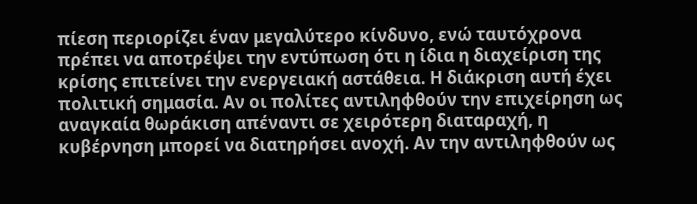πίεση περιορίζει έναν μεγαλύτερο κίνδυνο, ενώ ταυτόχρονα πρέπει να αποτρέψει την εντύπωση ότι η ίδια η διαχείριση της κρίσης επιτείνει την ενεργειακή αστάθεια. Η διάκριση αυτή έχει πολιτική σημασία. Αν οι πολίτες αντιληφθούν την επιχείρηση ως αναγκαία θωράκιση απέναντι σε χειρότερη διαταραχή, η κυβέρνηση μπορεί να διατηρήσει ανοχή. Αν την αντιληφθούν ως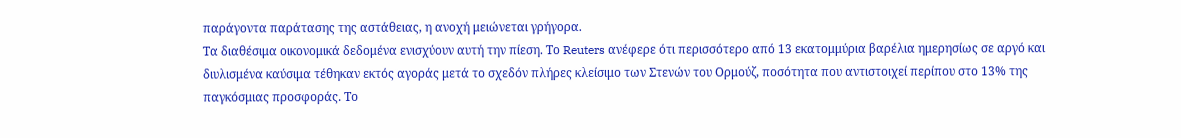παράγοντα παράτασης της αστάθειας, η ανοχή μειώνεται γρήγορα.
Τα διαθέσιμα οικονομικά δεδομένα ενισχύουν αυτή την πίεση. Το Reuters ανέφερε ότι περισσότερο από 13 εκατομμύρια βαρέλια ημερησίως σε αργό και διυλισμένα καύσιμα τέθηκαν εκτός αγοράς μετά το σχεδόν πλήρες κλείσιμο των Στενών του Ορμούζ, ποσότητα που αντιστοιχεί περίπου στο 13% της παγκόσμιας προσφοράς. Το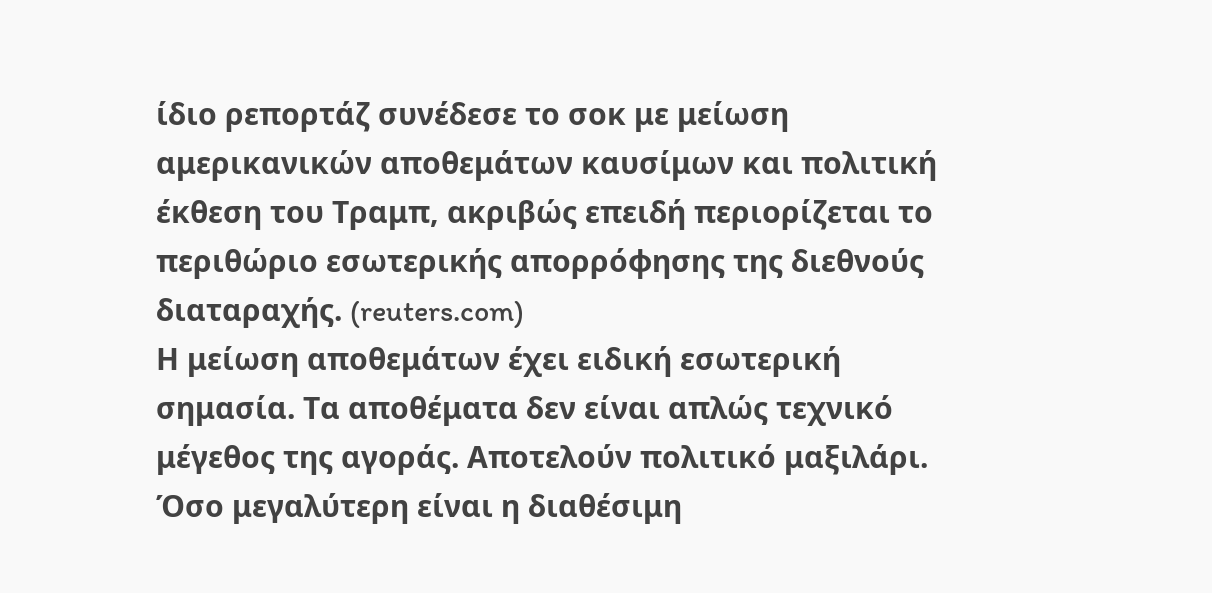ίδιο ρεπορτάζ συνέδεσε το σοκ με μείωση αμερικανικών αποθεμάτων καυσίμων και πολιτική έκθεση του Τραμπ, ακριβώς επειδή περιορίζεται το περιθώριο εσωτερικής απορρόφησης της διεθνούς διαταραχής. (reuters.com)
Η μείωση αποθεμάτων έχει ειδική εσωτερική σημασία. Τα αποθέματα δεν είναι απλώς τεχνικό μέγεθος της αγοράς. Αποτελούν πολιτικό μαξιλάρι. Όσο μεγαλύτερη είναι η διαθέσιμη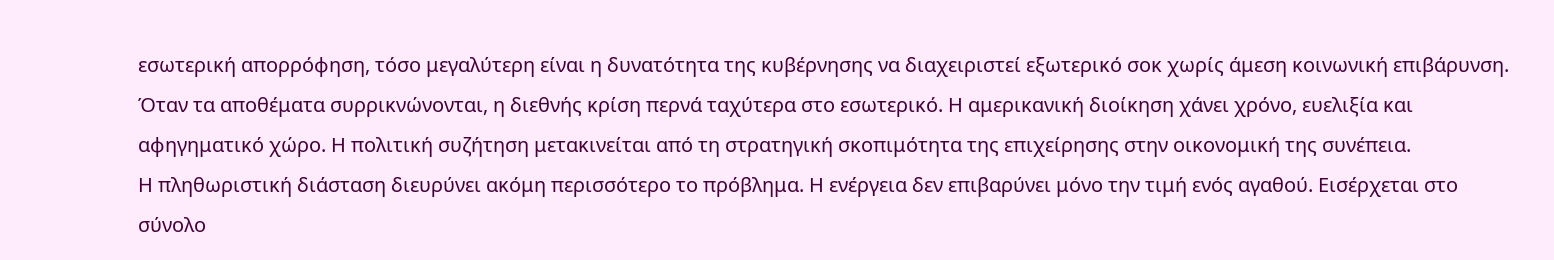εσωτερική απορρόφηση, τόσο μεγαλύτερη είναι η δυνατότητα της κυβέρνησης να διαχειριστεί εξωτερικό σοκ χωρίς άμεση κοινωνική επιβάρυνση. Όταν τα αποθέματα συρρικνώνονται, η διεθνής κρίση περνά ταχύτερα στο εσωτερικό. Η αμερικανική διοίκηση χάνει χρόνο, ευελιξία και αφηγηματικό χώρο. Η πολιτική συζήτηση μετακινείται από τη στρατηγική σκοπιμότητα της επιχείρησης στην οικονομική της συνέπεια.
Η πληθωριστική διάσταση διευρύνει ακόμη περισσότερο το πρόβλημα. Η ενέργεια δεν επιβαρύνει μόνο την τιμή ενός αγαθού. Εισέρχεται στο σύνολο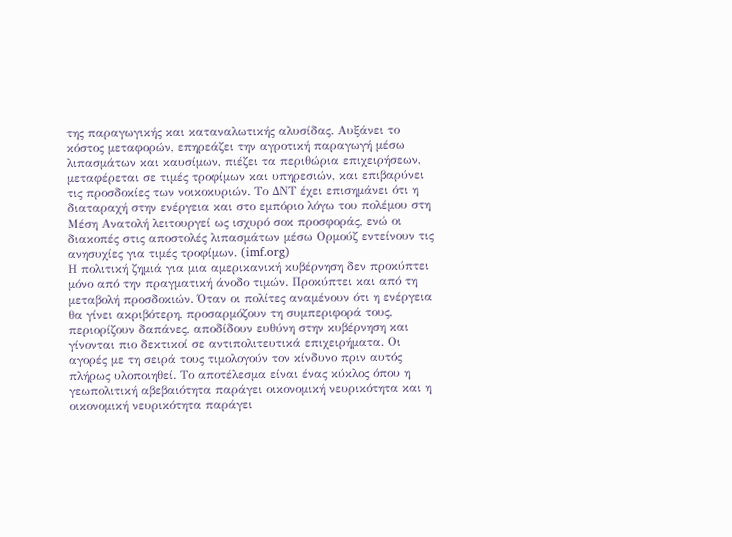της παραγωγικής και καταναλωτικής αλυσίδας. Αυξάνει το κόστος μεταφορών, επηρεάζει την αγροτική παραγωγή μέσω λιπασμάτων και καυσίμων, πιέζει τα περιθώρια επιχειρήσεων, μεταφέρεται σε τιμές τροφίμων και υπηρεσιών, και επιβαρύνει τις προσδοκίες των νοικοκυριών. Το ΔΝΤ έχει επισημάνει ότι η διαταραχή στην ενέργεια και στο εμπόριο λόγω του πολέμου στη Μέση Ανατολή λειτουργεί ως ισχυρό σοκ προσφοράς, ενώ οι διακοπές στις αποστολές λιπασμάτων μέσω Ορμούζ εντείνουν τις ανησυχίες για τιμές τροφίμων. (imf.org)
Η πολιτική ζημιά για μια αμερικανική κυβέρνηση δεν προκύπτει μόνο από την πραγματική άνοδο τιμών. Προκύπτει και από τη μεταβολή προσδοκιών. Όταν οι πολίτες αναμένουν ότι η ενέργεια θα γίνει ακριβότερη, προσαρμόζουν τη συμπεριφορά τους, περιορίζουν δαπάνες, αποδίδουν ευθύνη στην κυβέρνηση και γίνονται πιο δεκτικοί σε αντιπολιτευτικά επιχειρήματα. Οι αγορές με τη σειρά τους τιμολογούν τον κίνδυνο πριν αυτός πλήρως υλοποιηθεί. Το αποτέλεσμα είναι ένας κύκλος όπου η γεωπολιτική αβεβαιότητα παράγει οικονομική νευρικότητα και η οικονομική νευρικότητα παράγει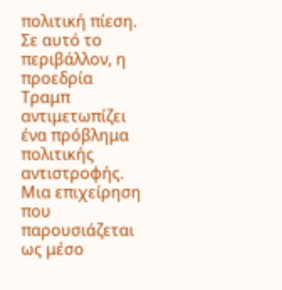πολιτική πίεση.
Σε αυτό το περιβάλλον, η προεδρία Τραμπ αντιμετωπίζει ένα πρόβλημα πολιτικής αντιστροφής. Μια επιχείρηση που παρουσιάζεται ως μέσο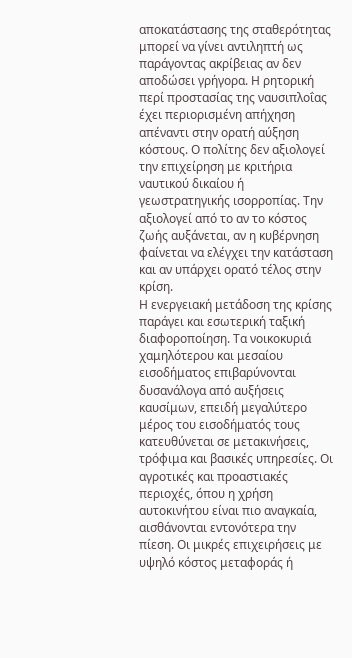αποκατάστασης της σταθερότητας μπορεί να γίνει αντιληπτή ως παράγοντας ακρίβειας αν δεν αποδώσει γρήγορα. Η ρητορική περί προστασίας της ναυσιπλοΐας έχει περιορισμένη απήχηση απέναντι στην ορατή αύξηση κόστους. Ο πολίτης δεν αξιολογεί την επιχείρηση με κριτήρια ναυτικού δικαίου ή γεωστρατηγικής ισορροπίας. Την αξιολογεί από το αν το κόστος ζωής αυξάνεται, αν η κυβέρνηση φαίνεται να ελέγχει την κατάσταση και αν υπάρχει ορατό τέλος στην κρίση.
Η ενεργειακή μετάδοση της κρίσης παράγει και εσωτερική ταξική διαφοροποίηση. Τα νοικοκυριά χαμηλότερου και μεσαίου εισοδήματος επιβαρύνονται δυσανάλογα από αυξήσεις καυσίμων, επειδή μεγαλύτερο μέρος του εισοδήματός τους κατευθύνεται σε μετακινήσεις, τρόφιμα και βασικές υπηρεσίες. Οι αγροτικές και προαστιακές περιοχές, όπου η χρήση αυτοκινήτου είναι πιο αναγκαία, αισθάνονται εντονότερα την πίεση. Οι μικρές επιχειρήσεις με υψηλό κόστος μεταφοράς ή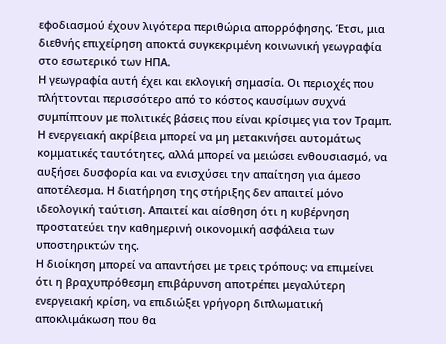εφοδιασμού έχουν λιγότερα περιθώρια απορρόφησης. Έτσι, μια διεθνής επιχείρηση αποκτά συγκεκριμένη κοινωνική γεωγραφία στο εσωτερικό των ΗΠΑ.
Η γεωγραφία αυτή έχει και εκλογική σημασία. Οι περιοχές που πλήττονται περισσότερο από το κόστος καυσίμων συχνά συμπίπτουν με πολιτικές βάσεις που είναι κρίσιμες για τον Τραμπ. Η ενεργειακή ακρίβεια μπορεί να μη μετακινήσει αυτομάτως κομματικές ταυτότητες, αλλά μπορεί να μειώσει ενθουσιασμό, να αυξήσει δυσφορία και να ενισχύσει την απαίτηση για άμεσο αποτέλεσμα. Η διατήρηση της στήριξης δεν απαιτεί μόνο ιδεολογική ταύτιση. Απαιτεί και αίσθηση ότι η κυβέρνηση προστατεύει την καθημερινή οικονομική ασφάλεια των υποστηρικτών της.
Η διοίκηση μπορεί να απαντήσει με τρεις τρόπους: να επιμείνει ότι η βραχυπρόθεσμη επιβάρυνση αποτρέπει μεγαλύτερη ενεργειακή κρίση, να επιδιώξει γρήγορη διπλωματική αποκλιμάκωση που θα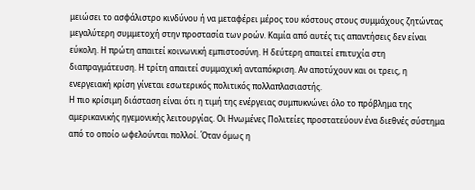μειώσει το ασφάλιστρο κινδύνου ή να μεταφέρει μέρος του κόστους στους συμμάχους ζητώντας μεγαλύτερη συμμετοχή στην προστασία των ροών. Καμία από αυτές τις απαντήσεις δεν είναι εύκολη. Η πρώτη απαιτεί κοινωνική εμπιστοσύνη. Η δεύτερη απαιτεί επιτυχία στη διαπραγμάτευση. Η τρίτη απαιτεί συμμαχική ανταπόκριση. Αν αποτύχουν και οι τρεις, η ενεργειακή κρίση γίνεται εσωτερικός πολιτικός πολλαπλασιαστής.
Η πιο κρίσιμη διάσταση είναι ότι η τιμή της ενέργειας συμπυκνώνει όλο το πρόβλημα της αμερικανικής ηγεμονικής λειτουργίας. Οι Ηνωμένες Πολιτείες προστατεύουν ένα διεθνές σύστημα από το οποίο ωφελούνται πολλοί. Όταν όμως η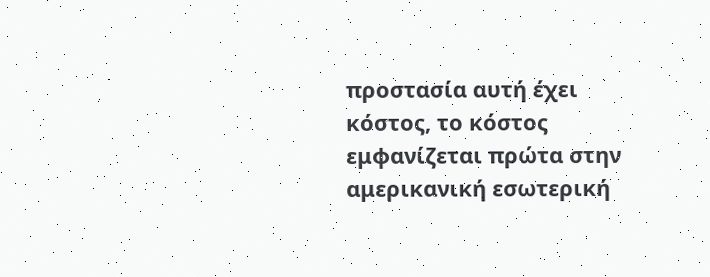προστασία αυτή έχει κόστος, το κόστος εμφανίζεται πρώτα στην αμερικανική εσωτερική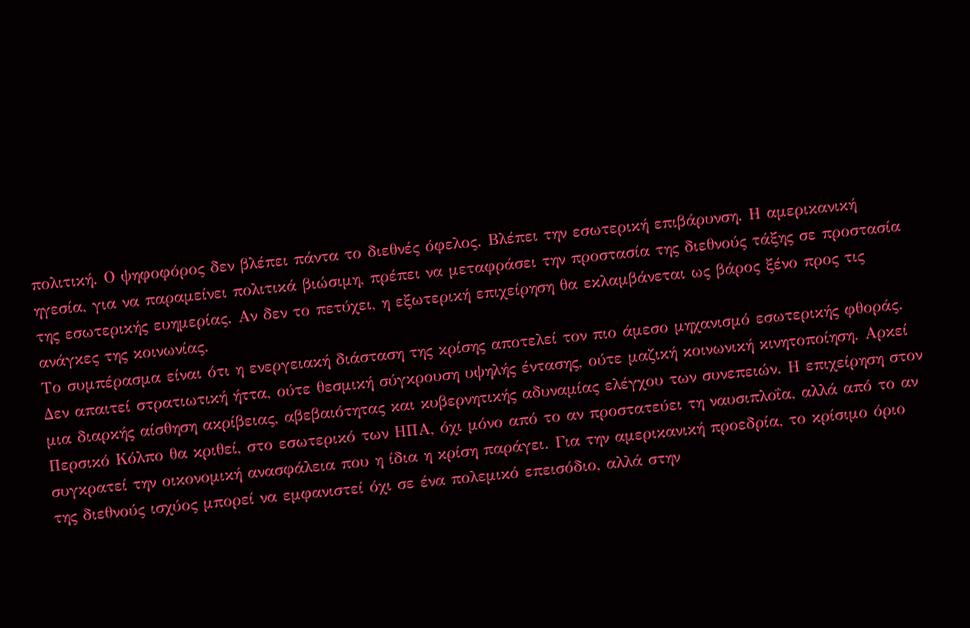πολιτική. Ο ψηφοφόρος δεν βλέπει πάντα το διεθνές όφελος. Βλέπει την εσωτερική επιβάρυνση. Η αμερικανική ηγεσία, για να παραμείνει πολιτικά βιώσιμη, πρέπει να μεταφράσει την προστασία της διεθνούς τάξης σε προστασία της εσωτερικής ευημερίας. Αν δεν το πετύχει, η εξωτερική επιχείρηση θα εκλαμβάνεται ως βάρος ξένο προς τις ανάγκες της κοινωνίας.
Το συμπέρασμα είναι ότι η ενεργειακή διάσταση της κρίσης αποτελεί τον πιο άμεσο μηχανισμό εσωτερικής φθοράς. Δεν απαιτεί στρατιωτική ήττα, ούτε θεσμική σύγκρουση υψηλής έντασης, ούτε μαζική κοινωνική κινητοποίηση. Αρκεί μια διαρκής αίσθηση ακρίβειας, αβεβαιότητας και κυβερνητικής αδυναμίας ελέγχου των συνεπειών. Η επιχείρηση στον Περσικό Κόλπο θα κριθεί, στο εσωτερικό των ΗΠΑ, όχι μόνο από το αν προστατεύει τη ναυσιπλοΐα, αλλά από το αν συγκρατεί την οικονομική ανασφάλεια που η ίδια η κρίση παράγει. Για την αμερικανική προεδρία, το κρίσιμο όριο της διεθνούς ισχύος μπορεί να εμφανιστεί όχι σε ένα πολεμικό επεισόδιο, αλλά στην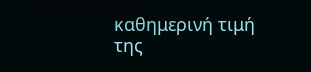καθημερινή τιμή της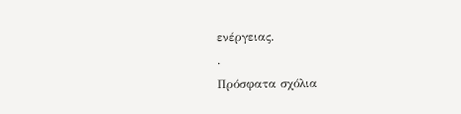ενέργειας.
.
Πρόσφατα σχόλια